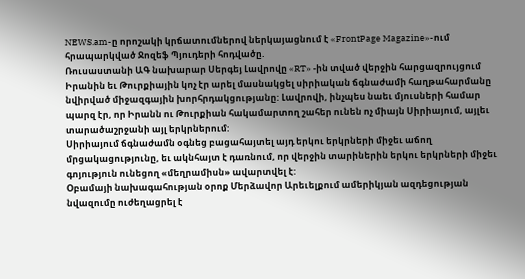NEWS.am-ը որոշակի կրճատումներով ներկայացնում է «FrontPage Magazine»-ում հրապարկված Ջոզեֆ Պյուդերի հոդվածը.
Ռուսաստանի ԱԳ նախարար Սերգեյ Լավրովը «RT» -ին տված վերջին հարցազրույցում Իրանին եւ Թուրքիային կոչ էր արել մասնակցել սիրիական ճգնաժամի հաղթահարմանը նվիրված միջազգային խորհրդակցությանը: Լավրովի, ինչպես նաեւ մյուսների համար պարզ էր, որ Իրանն ու Թուրքիան հակամարտող շահեր ունեն ոչ միայն Սիրիայում, այլեւ տարածաշրջանի այլ երկրներում:
Սիրիայում ճգնաժամն օգնեց բացահայտել այդ երկու երկրների միջեւ աճող մրցակացությունը, եւ ակնհայտ է դառնում, որ վերջին տարիներին երկու երկրների միջեւ գոյություն ունեցող «մեղրամիսն» ավարտվել է:
Օբամայի նախագահության օրոք Մերձավոր Արեւելքում ամերիկյան ազդեցության նվազումը ուժեղացրել է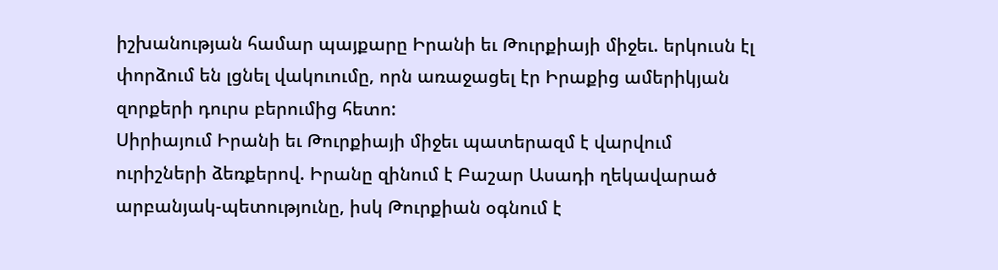իշխանության համար պայքարը Իրանի եւ Թուրքիայի միջեւ. երկուսն էլ փորձում են լցնել վակուումը, որն առաջացել էր Իրաքից ամերիկյան զորքերի դուրս բերումից հետո:
Սիրիայում Իրանի եւ Թուրքիայի միջեւ պատերազմ է վարվում ուրիշների ձեռքերով. Իրանը զինում է Բաշար Ասադի ղեկավարած արբանյակ-պետությունը, իսկ Թուրքիան օգնում է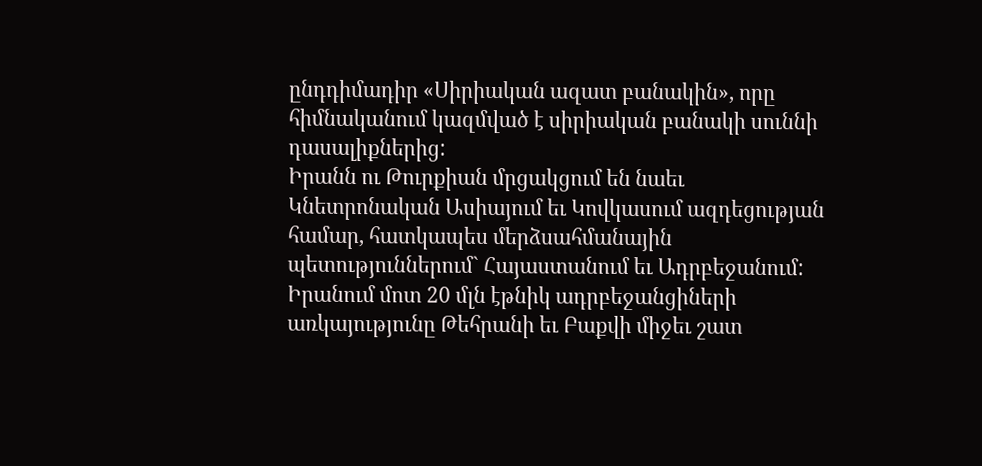ընդդիմադիր «Սիրիական ազատ բանակին», որը հիմնականում կազմված է սիրիական բանակի սուննի դասալիքներից:
Իրանն ու Թուրքիան մրցակցում են նաեւ Կնետրոնական Ասիայում եւ Կովկասում ազդեցության համար, հատկապես մերձսահմանային պետություններում` Հայաստանում եւ Ադրբեջանում: Իրանում մոտ 20 մլն էթնիկ ադրբեջանցիների առկայությունը Թեհրանի եւ Բաքվի միջեւ շատ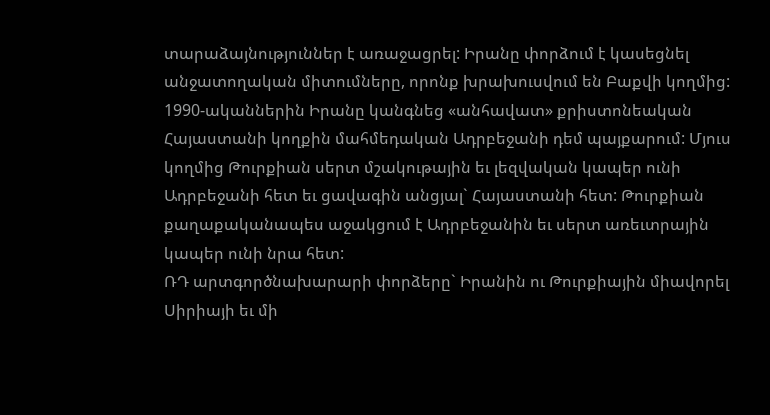տարաձայնություններ է առաջացրել: Իրանը փորձում է կասեցնել անջատողական միտումները, որոնք խրախուսվում են Բաքվի կողմից: 1990-ականներին Իրանը կանգնեց «անհավատ» քրիստոնեական Հայաստանի կողքին մահմեդական Ադրբեջանի դեմ պայքարում: Մյուս կողմից Թուրքիան սերտ մշակութային եւ լեզվական կապեր ունի Ադրբեջանի հետ եւ ցավագին անցյալ` Հայաստանի հետ: Թուրքիան քաղաքականապես աջակցում է Ադրբեջանին եւ սերտ առեւտրային կապեր ունի նրա հետ:
ՌԴ արտգործնախարարի փորձերը` Իրանին ու Թուրքիային միավորել Սիրիայի եւ մի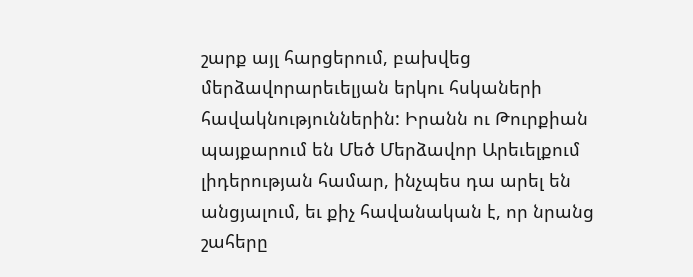շարք այլ հարցերում, բախվեց մերձավորարեւելյան երկու հսկաների հավակնություններին: Իրանն ու Թուրքիան պայքարում են Մեծ Մերձավոր Արեւելքում լիդերության համար, ինչպես դա արել են անցյալում, եւ քիչ հավանական է, որ նրանց շահերը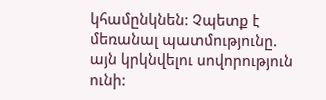կհամընկնեն: Չպետք է մեռանալ պատմությունը. այն կրկնվելու սովորություն ունի: